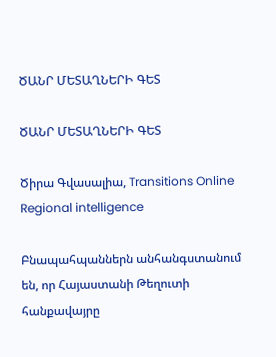ԾԱՆՐ ՄԵՏԱՂՆԵՐԻ ԳԵՏ

ԾԱՆՐ ՄԵՏԱՂՆԵՐԻ ԳԵՏ

Ծիրա Գվասալիա, Transitions Online Regional intelligence

Բնապահպաններն անհանգստանում են, որ Հայաստանի Թեղուտի հանքավայրը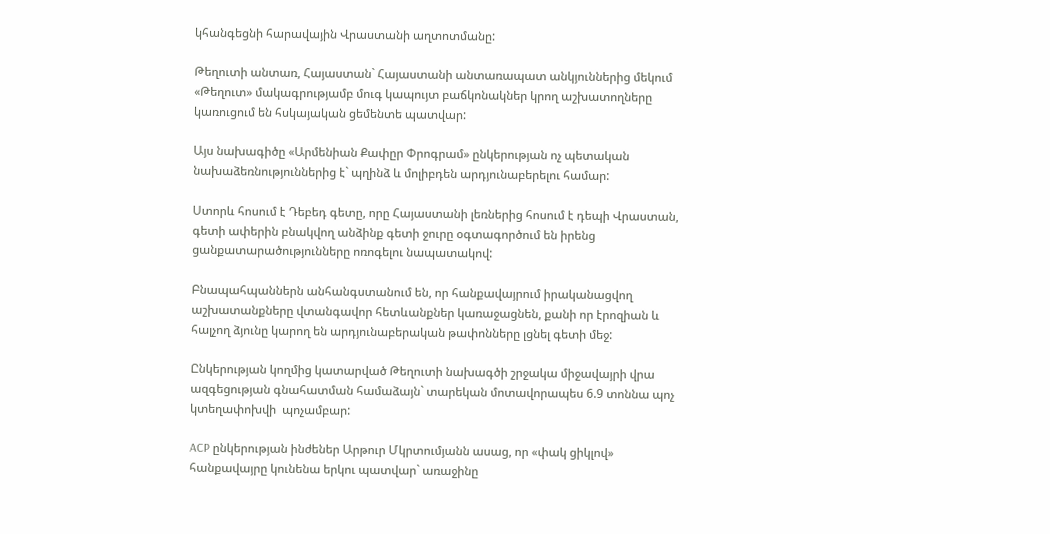կհանգեցնի հարավային Վրաստանի աղտոտմանը:

Թեղուտի անտառ, Հայաստան` Հայաստանի անտառապատ անկյուններից մեկում «Թեղուտ» մակագրությամբ մուգ կապույտ բաճկոնակներ կրող աշխատողները կառուցում են հսկայական ցեմենտե պատվար:

Այս նախագիծը «Արմենիան Քափըր Փրոգրամ» ընկերության ոչ պետական նախաձեռնություններից է` պղինձ և մոլիբդեն արդյունաբերելու համար:

Ստորև հոսում է Դեբեդ գետը, որը Հայաստանի լեռներից հոսում է դեպի Վրաստան, գետի ափերին բնակվող անձինք գետի ջուրը օգտագործում են իրենց ցանքատարածությունները ոռոգելու նապատակով:

Բնապահպաններն անհանգստանում են, որ հանքավայրում իրականացվող աշխատանքները վտանգավոր հետևանքներ կառաջացնեն, քանի որ էրոզիան և հալչող ձյունը կարող են արդյունաբերական թափոնները լցնել գետի մեջ:

Ընկերության կողմից կատարված Թեղուտի նախագծի շրջակա միջավայրի վրա ազգեցության գնահատման համաձայն` տարեկան մոտավորապես 6.9 տոննա պոչ կտեղափոխվի  պոչամբար:

ACP ընկերության ինժեներ Արթուր Մկրտումյանն ասաց, որ «փակ ցիկլով» հանքավայրը կունենա երկու պատվար` առաջինը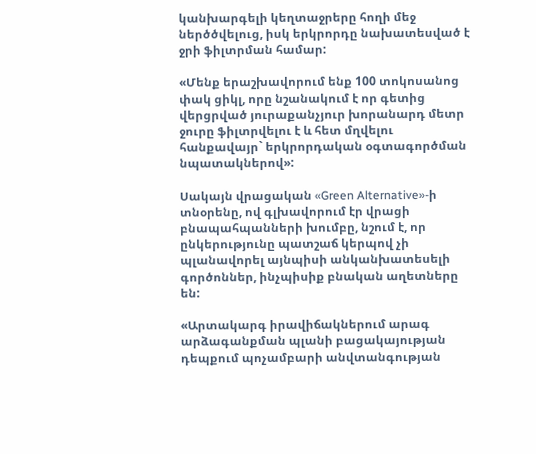կանխարգելի կեղտաջրերը հողի մեջ ներծծվելուց, իսկ երկրորդը նախատեսված է ջրի ֆիլտրման համար:

«Մենք երաշխավորում ենք 100 տոկոսանոց փակ ցիկլ, որը նշանակում է որ գետից վերցրված յուրաքանչյուր խորանարդ մետր ջուրը ֆիլտրվելու է և հետ մղվելու հանքավայր` երկրորդական օգտագործման նպատակներով»:

Սակայն վրացական «Green Alternative»-ի տնօրենը, ով գլխավորում էր վրացի բնապահպանների խումբը, նշում է, որ ընկերությունը պատշաճ կերպով չի պլանավորել այնպիսի անկանխատեսելի գործոններ, ինչպիսիք բնական աղետները են:

«Արտակարգ իրավիճակներում արագ արձագանքման պլանի բացակայության դեպքում պոչամբարի անվտանգության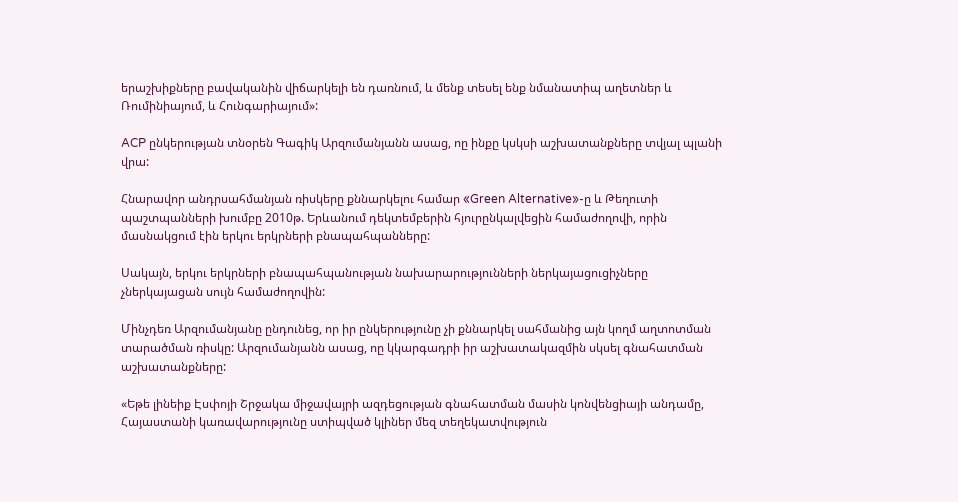երաշխիքները բավականին վիճարկելի են դառնում, և մենք տեսել ենք նմանատիպ աղետներ և Ռումինիայում, և Հունգարիայում»:

ACP ընկերության տնօրեն Գագիկ Արզումանյանն ասաց, ոը ինքը կսկսի աշխատանքները տվյալ պլանի վրա:

Հնարավոր անդրսահմանյան ռիսկերը քննարկելու համար «Green Alternative»-ը և Թեղուտի պաշտպանների խումբը 2010թ. Երևանում դեկտեմբերին հյուրընկալվեցին համաժողովի, որին մասնակցում էին երկու երկրների բնապահպանները:

Սակայն, երկու երկրների բնապահպանության նախարարությունների ներկայացուցիչները չներկայացան սույն համաժողովին:

Մինչդեռ Արզումանյանը ընդունեց, որ իր ընկերությունը չի քննարկել սահմանից այն կողմ աղտոտման տարածման ռիսկը: Արզումանյանն ասաց, ոը կկարգադրի իր աշխատակազմին սկսել գնահատման աշխատանքները:

«Եթե լինեիք Էսփոյի Շրջակա միջավայրի ազդեցության գնահատման մասին կոնվենցիայի անդամը, Հայաստանի կառավարությունը ստիպված կլիներ մեզ տեղեկատվություն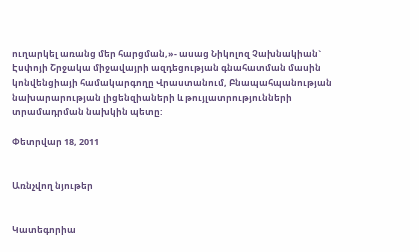ուղարկել առանց մեր հարցման,»- ասաց Նիկոլոզ Չախնակիան` Էսփոյի Շրջակա միջավայրի ազդեցության գնահատման մասին կոնվենցիայի համակարգողը Վրաստանում, Բնապահպանության նախարարության լիցենզիաների և թույլատրությունների տրամադրման նախկին պետը:

Փետրվար 18, 2011


Առնչվող նյութեր


Կատեգորիա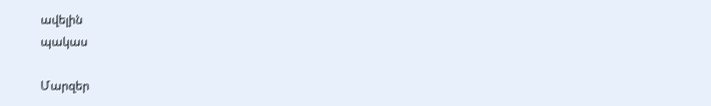ավելին
պակաս

Մարզեր